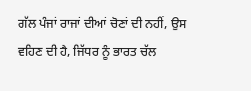ਗੱਲ ਪੰਜਾਂ ਰਾਜਾਂ ਦੀਆਂ ਚੋਣਾਂ ਦੀ ਨਹੀਂ, ਉਸ ਵਹਿਣ ਦੀ ਹੈ, ਜਿੱਧਰ ਨੂੰ ਭਾਰਤ ਚੱਲ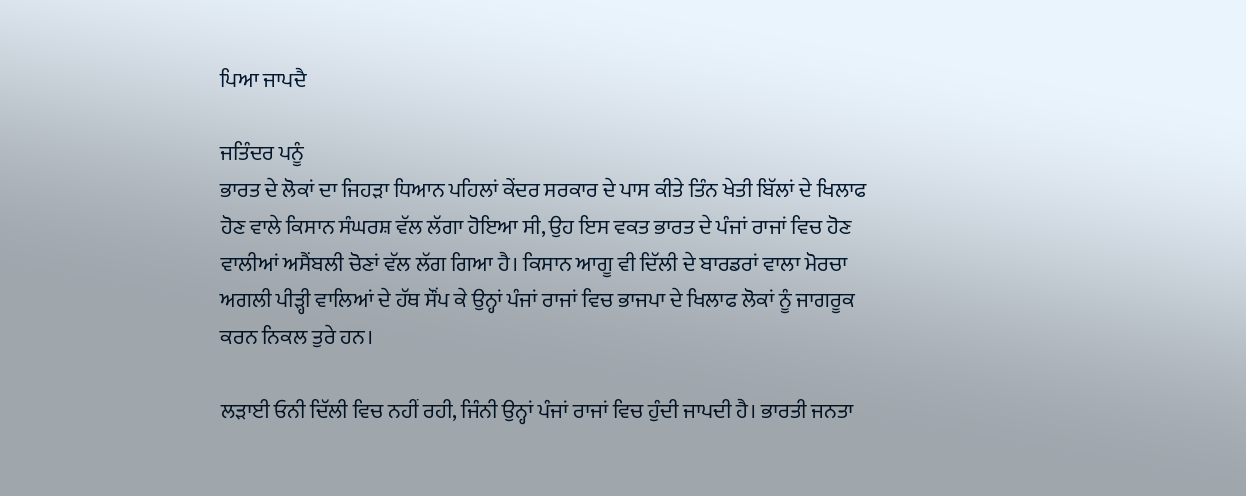ਪਿਆ ਜਾਪਦੈ

ਜਤਿੰਦਰ ਪਨੂੰ
ਭਾਰਤ ਦੇ ਲੋਕਾਂ ਦਾ ਜਿਹੜਾ ਧਿਆਨ ਪਹਿਲਾਂ ਕੇਂਦਰ ਸਰਕਾਰ ਦੇ ਪਾਸ ਕੀਤੇ ਤਿੰਨ ਖੇਤੀ ਬਿੱਲਾਂ ਦੇ ਖਿਲਾਫ ਹੋਣ ਵਾਲੇ ਕਿਸਾਨ ਸੰਘਰਸ਼ ਵੱਲ ਲੱਗਾ ਹੋਇਆ ਸੀ, ਉਹ ਇਸ ਵਕਤ ਭਾਰਤ ਦੇ ਪੰਜਾਂ ਰਾਜਾਂ ਵਿਚ ਹੋਣ ਵਾਲੀਆਂ ਅਸੈਂਬਲੀ ਚੋਣਾਂ ਵੱਲ ਲੱਗ ਗਿਆ ਹੈ। ਕਿਸਾਨ ਆਗੂ ਵੀ ਦਿੱਲੀ ਦੇ ਬਾਰਡਰਾਂ ਵਾਲਾ ਮੋਰਚਾ ਅਗਲੀ ਪੀੜ੍ਹੀ ਵਾਲਿਆਂ ਦੇ ਹੱਥ ਸੌਂਪ ਕੇ ਉਨ੍ਹਾਂ ਪੰਜਾਂ ਰਾਜਾਂ ਵਿਚ ਭਾਜਪਾ ਦੇ ਖਿਲਾਫ ਲੋਕਾਂ ਨੂੰ ਜਾਗਰੂਕ ਕਰਨ ਨਿਕਲ ਤੁਰੇ ਹਨ।

ਲੜਾਈ ਓਨੀ ਦਿੱਲੀ ਵਿਚ ਨਹੀਂ ਰਹੀ, ਜਿੰਨੀ ਉਨ੍ਹਾਂ ਪੰਜਾਂ ਰਾਜਾਂ ਵਿਚ ਹੁੰਦੀ ਜਾਪਦੀ ਹੈ। ਭਾਰਤੀ ਜਨਤਾ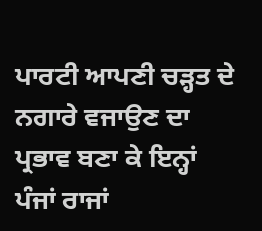ਪਾਰਟੀ ਆਪਣੀ ਚੜ੍ਹਤ ਦੇ ਨਗਾਰੇ ਵਜਾਉਣ ਦਾ ਪ੍ਰਭਾਵ ਬਣਾ ਕੇ ਇਨ੍ਹਾਂ ਪੰਜਾਂ ਰਾਜਾਂ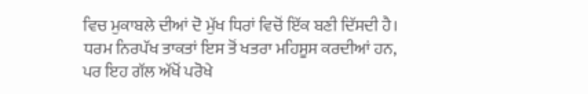ਵਿਚ ਮੁਕਾਬਲੇ ਦੀਆਂ ਦੋ ਮੁੱਖ ਧਿਰਾਂ ਵਿਚੋਂ ਇੱਕ ਬਣੀ ਦਿੱਸਦੀ ਹੈ। ਧਰਮ ਨਿਰਪੱਖ ਤਾਕਤਾਂ ਇਸ ਤੋਂ ਖਤਰਾ ਮਹਿਸੂਸ ਕਰਦੀਆਂ ਹਨ, ਪਰ ਇਹ ਗੱਲ ਅੱਖੋਂ ਪਰੋਖੇ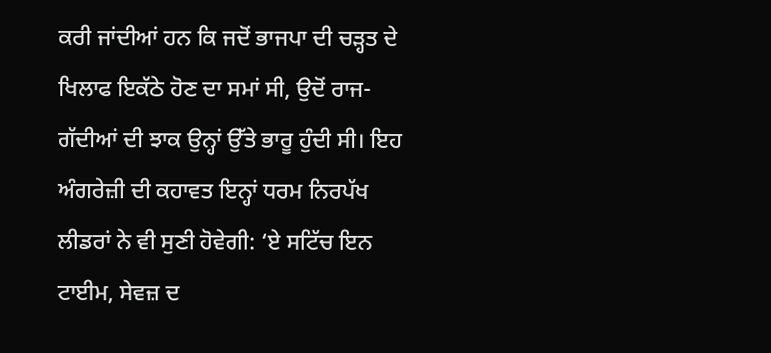ਕਰੀ ਜਾਂਦੀਆਂ ਹਨ ਕਿ ਜਦੋਂ ਭਾਜਪਾ ਦੀ ਚੜ੍ਹਤ ਦੇ ਖਿਲਾਫ ਇਕੱਠੇ ਹੋਣ ਦਾ ਸਮਾਂ ਸੀ, ਉਦੋਂ ਰਾਜ-ਗੱਦੀਆਂ ਦੀ ਝਾਕ ਉਨ੍ਹਾਂ ਉੱਤੇ ਭਾਰੂ ਹੁੰਦੀ ਸੀ। ਇਹ ਅੰਗਰੇਜ਼ੀ ਦੀ ਕਹਾਵਤ ਇਨ੍ਹਾਂ ਧਰਮ ਨਿਰਪੱਖ ਲੀਡਰਾਂ ਨੇ ਵੀ ਸੁਣੀ ਹੋਵੇਗੀ: ‘ਏ ਸਟਿੱਚ ਇਨ ਟਾਈਮ, ਸੇਵਜ਼ ਦ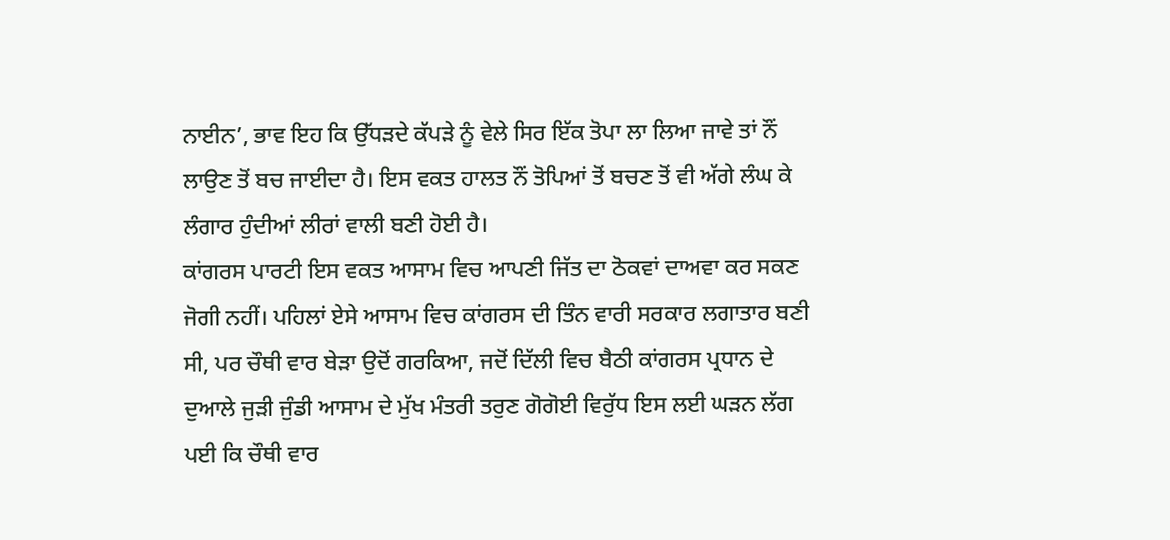ਨਾਈਨ’, ਭਾਵ ਇਹ ਕਿ ਉੱਧੜਦੇ ਕੱਪੜੇ ਨੂੰ ਵੇਲੇ ਸਿਰ ਇੱਕ ਤੋਪਾ ਲਾ ਲਿਆ ਜਾਵੇ ਤਾਂ ਨੌਂ ਲਾਉਣ ਤੋਂ ਬਚ ਜਾਈਦਾ ਹੈ। ਇਸ ਵਕਤ ਹਾਲਤ ਨੌਂ ਤੋਪਿਆਂ ਤੋਂ ਬਚਣ ਤੋਂ ਵੀ ਅੱਗੇ ਲੰਘ ਕੇ ਲੰਗਾਰ ਹੁੰਦੀਆਂ ਲੀਰਾਂ ਵਾਲੀ ਬਣੀ ਹੋਈ ਹੈ।
ਕਾਂਗਰਸ ਪਾਰਟੀ ਇਸ ਵਕਤ ਆਸਾਮ ਵਿਚ ਆਪਣੀ ਜਿੱਤ ਦਾ ਠੋਕਵਾਂ ਦਾਅਵਾ ਕਰ ਸਕਣ ਜੋਗੀ ਨਹੀਂ। ਪਹਿਲਾਂ ਏਸੇ ਆਸਾਮ ਵਿਚ ਕਾਂਗਰਸ ਦੀ ਤਿੰਨ ਵਾਰੀ ਸਰਕਾਰ ਲਗਾਤਾਰ ਬਣੀ ਸੀ, ਪਰ ਚੌਥੀ ਵਾਰ ਬੇੜਾ ਉਦੋਂ ਗਰਕਿਆ, ਜਦੋਂ ਦਿੱਲੀ ਵਿਚ ਬੈਠੀ ਕਾਂਗਰਸ ਪ੍ਰਧਾਨ ਦੇ ਦੁਆਲੇ ਜੁੜੀ ਜੁੰਡੀ ਆਸਾਮ ਦੇ ਮੁੱਖ ਮੰਤਰੀ ਤਰੁਣ ਗੋਗੋਈ ਵਿਰੁੱਧ ਇਸ ਲਈ ਘੜਨ ਲੱਗ ਪਈ ਕਿ ਚੌਥੀ ਵਾਰ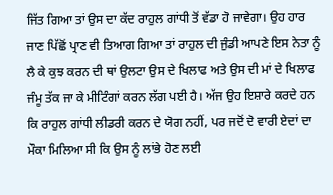ਜਿੱਤ ਗਿਆ ਤਾਂ ਉਸ ਦਾ ਕੱਦ ਰਾਹੁਲ ਗਾਂਧੀ ਤੋਂ ਵੱਡਾ ਹੋ ਜਾਵੇਗਾ। ਉਹ ਹਾਰ ਜਾਣ ਪਿੱਛੋਂ ਪ੍ਰਾਣ ਵੀ ਤਿਆਗ ਗਿਆ ਤਾਂ ਰਾਹੁਲ ਦੀ ਜੁੰਡੀ ਆਪਣੇ ਇਸ ਨੇਤਾ ਨੂੰ ਲੈ ਕੇ ਕੁਝ ਕਰਨ ਦੀ ਥਾਂ ਉਲਟਾ ਉਸ ਦੇ ਖਿਲਾਫ ਅਤੇ ਉਸ ਦੀ ਮਾਂ ਦੇ ਖਿਲਾਫ ਜੰਮੂ ਤੱਕ ਜਾ ਕੇ ਮੀਟਿੰਗਾਂ ਕਰਨ ਲੱਗ ਪਈ ਹੈ। ਅੱਜ ਉਹ ਇਸ਼ਾਰੇ ਕਰਦੇ ਹਨ ਕਿ ਰਾਹੁਲ ਗਾਂਧੀ ਲੀਡਰੀ ਕਰਨ ਦੇ ਯੋਗ ਨਹੀਂ, ਪਰ ਜਦੋਂ ਦੋ ਵਾਰੀ ਏਦਾਂ ਦਾ ਮੌਕਾ ਮਿਲਿਆ ਸੀ ਕਿ ਉਸ ਨੂੰ ਲਾਂਭੇ ਹੋਣ ਲਈ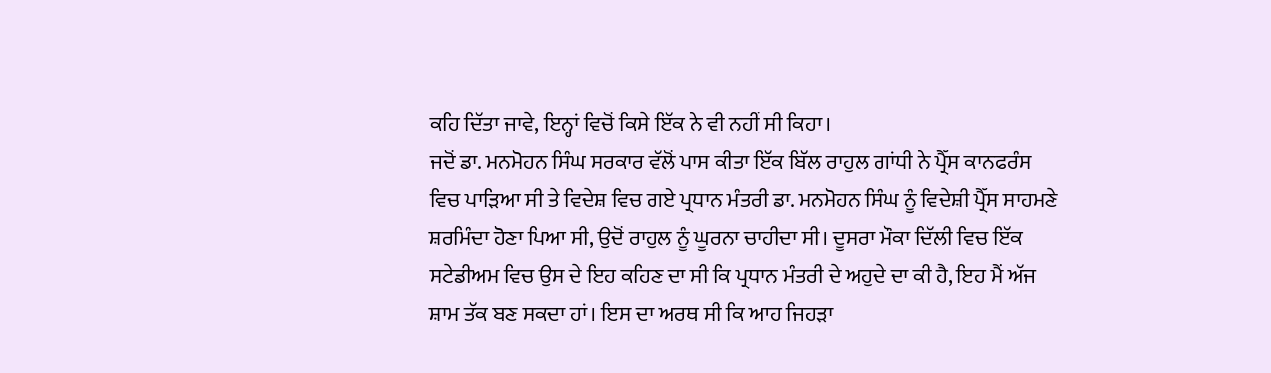ਕਹਿ ਦਿੱਤਾ ਜਾਵੇ, ਇਨ੍ਹਾਂ ਵਿਚੋਂ ਕਿਸੇ ਇੱਕ ਨੇ ਵੀ ਨਹੀਂ ਸੀ ਕਿਹਾ।
ਜਦੋਂ ਡਾ. ਮਨਮੋਹਨ ਸਿੰਘ ਸਰਕਾਰ ਵੱਲੋਂ ਪਾਸ ਕੀਤਾ ਇੱਕ ਬਿੱਲ ਰਾਹੁਲ ਗਾਂਧੀ ਨੇ ਪ੍ਰੈੱਸ ਕਾਨਫਰੰਸ ਵਿਚ ਪਾੜਿਆ ਸੀ ਤੇ ਵਿਦੇਸ਼ ਵਿਚ ਗਏ ਪ੍ਰਧਾਨ ਮੰਤਰੀ ਡਾ. ਮਨਮੋਹਨ ਸਿੰਘ ਨੂੰ ਵਿਦੇਸ਼ੀ ਪ੍ਰੈੱਸ ਸਾਹਮਣੇ ਸ਼ਰਮਿੰਦਾ ਹੋਣਾ ਪਿਆ ਸੀ, ਉਦੋਂ ਰਾਹੁਲ ਨੂੰ ਘੂਰਨਾ ਚਾਹੀਦਾ ਸੀ। ਦੂਸਰਾ ਮੌਕਾ ਦਿੱਲੀ ਵਿਚ ਇੱਕ ਸਟੇਡੀਅਮ ਵਿਚ ਉਸ ਦੇ ਇਹ ਕਹਿਣ ਦਾ ਸੀ ਕਿ ਪ੍ਰਧਾਨ ਮੰਤਰੀ ਦੇ ਅਹੁਦੇ ਦਾ ਕੀ ਹੈ, ਇਹ ਮੈਂ ਅੱਜ ਸ਼ਾਮ ਤੱਕ ਬਣ ਸਕਦਾ ਹਾਂ। ਇਸ ਦਾ ਅਰਥ ਸੀ ਕਿ ਆਹ ਜਿਹੜਾ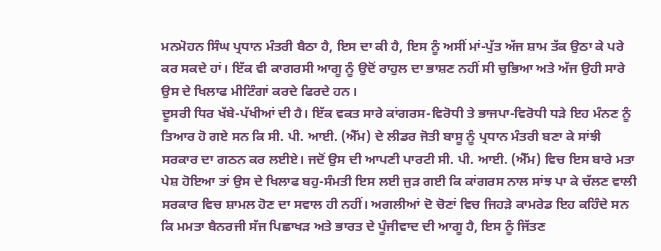ਮਨਮੋਹਨ ਸਿੰਘ ਪ੍ਰਧਾਨ ਮੰਤਰੀ ਬੈਠਾ ਹੈ, ਇਸ ਦਾ ਕੀ ਹੈ, ਇਸ ਨੂੰ ਅਸੀਂ ਮਾਂ-ਪੁੱਤ ਅੱਜ ਸ਼ਾਮ ਤੱਕ ਉਠਾ ਕੇ ਪਰੇ ਕਰ ਸਕਦੇ ਹਾਂ। ਇੱਕ ਵੀ ਕਾਗਰਸੀ ਆਗੂ ਨੂੰ ਉਦੋਂ ਰਾਹੁਲ ਦਾ ਭਾਸ਼ਣ ਨਹੀਂ ਸੀ ਚੁਭਿਆ ਅਤੇ ਅੱਜ ਉਹੀ ਸਾਰੇ ਉਸ ਦੇ ਖਿਲਾਫ ਮੀਟਿੰਗਾਂ ਕਰਦੇ ਫਿਰਦੇ ਹਨ।
ਦੂਸਰੀ ਧਿਰ ਖੱਬੇ-ਪੱਖੀਆਂ ਦੀ ਹੈ। ਇੱਕ ਵਕਤ ਸਾਰੇ ਕਾਂਗਰਸ-ਵਿਰੋਧੀ ਤੇ ਭਾਜਪਾ-ਵਿਰੋਧੀ ਧੜੇ ਇਹ ਮੰਨਣ ਨੂੰ ਤਿਆਰ ਹੋ ਗਏ ਸਨ ਕਿ ਸੀ. ਪੀ. ਆਈ. (ਐੱਮ) ਦੇ ਲੀਡਰ ਜੋਤੀ ਬਾਸੂ ਨੂੰ ਪ੍ਰਧਾਨ ਮੰਤਰੀ ਬਣਾ ਕੇ ਸਾਂਝੀ ਸਰਕਾਰ ਦਾ ਗਠਨ ਕਰ ਲਈਏ। ਜਦੋਂ ਉਸ ਦੀ ਆਪਣੀ ਪਾਰਟੀ ਸੀ. ਪੀ. ਆਈ. (ਐੱਮ) ਵਿਚ ਇਸ ਬਾਰੇ ਮਤਾ ਪੇਸ਼ ਹੋਇਆ ਤਾਂ ਉਸ ਦੇ ਖਿਲਾਫ ਬਹੁ-ਸੰਮਤੀ ਇਸ ਲਈ ਜੁੜ ਗਈ ਕਿ ਕਾਂਗਰਸ ਨਾਲ ਸਾਂਝ ਪਾ ਕੇ ਚੱਲਣ ਵਾਲੀ ਸਰਕਾਰ ਵਿਚ ਸ਼ਾਮਲ ਹੋਣ ਦਾ ਸਵਾਲ ਹੀ ਨਹੀਂ। ਅਗਲੀਆਂ ਦੋ ਚੋਣਾਂ ਵਿਚ ਜਿਹੜੇ ਕਾਮਰੇਡ ਇਹ ਕਹਿੰਦੇ ਸਨ ਕਿ ਮਮਤਾ ਬੈਨਰਜੀ ਸੱਜ ਪਿਛਾਖੜ ਅਤੇ ਭਾਰਤ ਦੇ ਪੂੰਜੀਵਾਦ ਦੀ ਆਗੂ ਹੈ, ਇਸ ਨੂੰ ਜਿੱਤਣ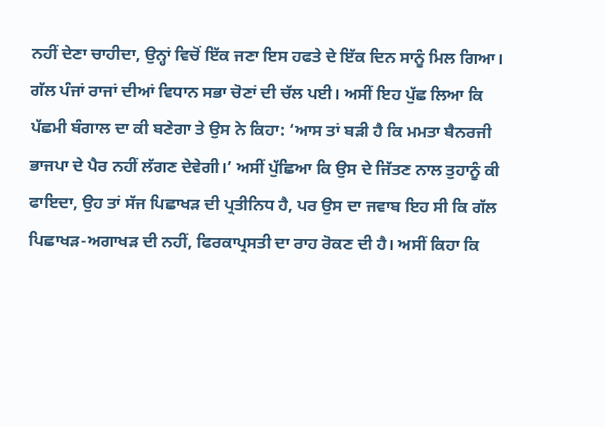ਨਹੀਂ ਦੇਣਾ ਚਾਹੀਦਾ, ਉਨ੍ਹਾਂ ਵਿਚੋਂ ਇੱਕ ਜਣਾ ਇਸ ਹਫਤੇ ਦੇ ਇੱਕ ਦਿਨ ਸਾਨੂੰ ਮਿਲ ਗਿਆ। ਗੱਲ ਪੰਜਾਂ ਰਾਜਾਂ ਦੀਆਂ ਵਿਧਾਨ ਸਭਾ ਚੋਣਾਂ ਦੀ ਚੱਲ ਪਈ। ਅਸੀਂ ਇਹ ਪੁੱਛ ਲਿਆ ਕਿ ਪੱਛਮੀ ਬੰਗਾਲ ਦਾ ਕੀ ਬਣੇਗਾ ਤੇ ਉਸ ਨੇ ਕਿਹਾ: ‘ਆਸ ਤਾਂ ਬੜੀ ਹੈ ਕਿ ਮਮਤਾ ਬੈਨਰਜੀ ਭਾਜਪਾ ਦੇ ਪੈਰ ਨਹੀਂ ਲੱਗਣ ਦੇਵੇਗੀ।’ ਅਸੀਂ ਪੁੱਛਿਆ ਕਿ ਉਸ ਦੇ ਜਿੱਤਣ ਨਾਲ ਤੁਹਾਨੂੰ ਕੀ ਫਾਇਦਾ, ਉਹ ਤਾਂ ਸੱਜ ਪਿਛਾਖੜ ਦੀ ਪ੍ਰਤੀਨਿਧ ਹੈ, ਪਰ ਉਸ ਦਾ ਜਵਾਬ ਇਹ ਸੀ ਕਿ ਗੱਲ ਪਿਛਾਖੜ-ਅਗਾਖੜ ਦੀ ਨਹੀਂ, ਫਿਰਕਾਪ੍ਰਸਤੀ ਦਾ ਰਾਹ ਰੋਕਣ ਦੀ ਹੈ। ਅਸੀਂ ਕਿਹਾ ਕਿ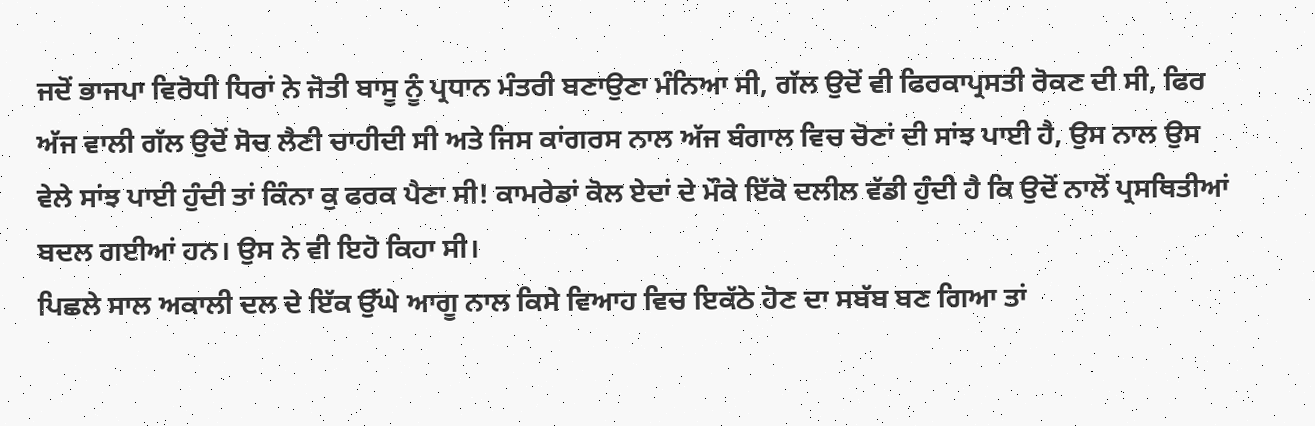ਜਦੋਂ ਭਾਜਪਾ ਵਿਰੋਧੀ ਧਿਰਾਂ ਨੇ ਜੋਤੀ ਬਾਸੂ ਨੂੰ ਪ੍ਰਧਾਨ ਮੰਤਰੀ ਬਣਾਉਣਾ ਮੰਨਿਆ ਸੀ, ਗੱਲ ਉਦੋਂ ਵੀ ਫਿਰਕਾਪ੍ਰਸਤੀ ਰੋਕਣ ਦੀ ਸੀ, ਫਿਰ ਅੱਜ ਵਾਲੀ ਗੱਲ ਉਦੋਂ ਸੋਚ ਲੈਣੀ ਚਾਹੀਦੀ ਸੀ ਅਤੇ ਜਿਸ ਕਾਂਗਰਸ ਨਾਲ ਅੱਜ ਬੰਗਾਲ ਵਿਚ ਚੋਣਾਂ ਦੀ ਸਾਂਝ ਪਾਈ ਹੈ, ਉਸ ਨਾਲ ਉਸ ਵੇਲੇ ਸਾਂਝ ਪਾਈ ਹੁੰਦੀ ਤਾਂ ਕਿੰਨਾ ਕੁ ਫਰਕ ਪੈਣਾ ਸੀ! ਕਾਮਰੇਡਾਂ ਕੋਲ ਏਦਾਂ ਦੇ ਮੌਕੇ ਇੱਕੋ ਦਲੀਲ ਵੱਡੀ ਹੁੰਦੀ ਹੈ ਕਿ ਉਦੋਂ ਨਾਲੋਂ ਪ੍ਰਸਥਿਤੀਆਂ ਬਦਲ ਗਈਆਂ ਹਨ। ਉਸ ਨੇ ਵੀ ਇਹੋ ਕਿਹਾ ਸੀ।
ਪਿਛਲੇ ਸਾਲ ਅਕਾਲੀ ਦਲ ਦੇ ਇੱਕ ਉੱਘੇ ਆਗੂ ਨਾਲ ਕਿਸੇ ਵਿਆਹ ਵਿਚ ਇਕੱਠੇ ਹੋਣ ਦਾ ਸਬੱਬ ਬਣ ਗਿਆ ਤਾਂ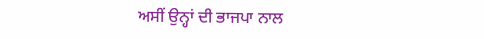ਅਸੀਂ ਉਨ੍ਹਾਂ ਦੀ ਭਾਜਪਾ ਨਾਲ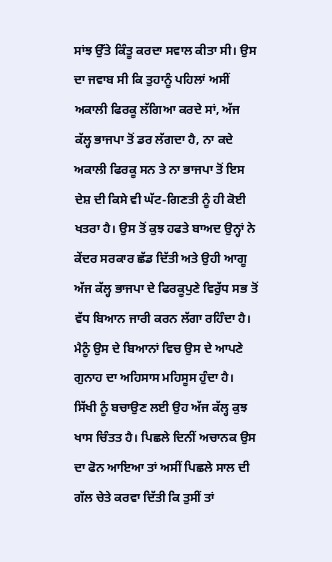ਸਾਂਝ ਉੱਤੇ ਕਿੰਤੂ ਕਰਦਾ ਸਵਾਲ ਕੀਤਾ ਸੀ। ਉਸ ਦਾ ਜਵਾਬ ਸੀ ਕਿ ਤੁਹਾਨੂੰ ਪਹਿਲਾਂ ਅਸੀਂ ਅਕਾਲੀ ਫਿਰਕੂ ਲੱਗਿਆ ਕਰਦੇ ਸਾਂ, ਅੱਜ ਕੱਲ੍ਹ ਭਾਜਪਾ ਤੋਂ ਡਰ ਲੱਗਦਾ ਹੈ, ਨਾ ਕਦੇ ਅਕਾਲੀ ਫਿਰਕੂ ਸਨ ਤੇ ਨਾ ਭਾਜਪਾ ਤੋਂ ਇਸ ਦੇਸ਼ ਦੀ ਕਿਸੇ ਵੀ ਘੱਟ-ਗਿਣਤੀ ਨੂੰ ਹੀ ਕੋਈ ਖਤਰਾ ਹੈ। ਉਸ ਤੋਂ ਕੁਝ ਹਫਤੇ ਬਾਅਦ ਉਨ੍ਹਾਂ ਨੇ ਕੇਂਦਰ ਸਰਕਾਰ ਛੱਡ ਦਿੱਤੀ ਅਤੇ ਉਹੀ ਆਗੂ ਅੱਜ ਕੱਲ੍ਹ ਭਾਜਪਾ ਦੇ ਫਿਰਕੂਪੁਣੇ ਵਿਰੁੱਧ ਸਭ ਤੋਂ ਵੱਧ ਬਿਆਨ ਜਾਰੀ ਕਰਨ ਲੱਗਾ ਰਹਿੰਦਾ ਹੈ। ਮੈਨੂੰ ਉਸ ਦੇ ਬਿਆਨਾਂ ਵਿਚ ਉਸ ਦੇ ਆਪਣੇ ਗੁਨਾਹ ਦਾ ਅਹਿਸਾਸ ਮਹਿਸੂਸ ਹੁੰਦਾ ਹੈ। ਸਿੱਖੀ ਨੂੰ ਬਚਾਉਣ ਲਈ ਉਹ ਅੱਜ ਕੱਲ੍ਹ ਕੁਝ ਖਾਸ ਚਿੰਤਤ ਹੈ। ਪਿਛਲੇ ਦਿਨੀਂ ਅਚਾਨਕ ਉਸ ਦਾ ਫੋਨ ਆਇਆ ਤਾਂ ਅਸੀਂ ਪਿਛਲੇ ਸਾਲ ਦੀ ਗੱਲ ਚੇਤੇ ਕਰਵਾ ਦਿੱਤੀ ਕਿ ਤੁਸੀਂ ਤਾਂ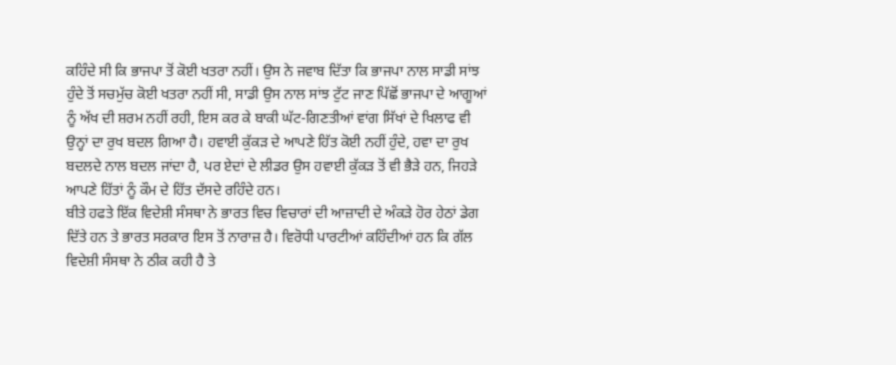ਕਹਿੰਦੇ ਸੀ ਕਿ ਭਾਜਪਾ ਤੋਂ ਕੋਈ ਖਤਰਾ ਨਹੀਂ। ਉਸ ਨੇ ਜਵਾਬ ਦਿੱਤਾ ਕਿ ਭਾਜਪਾ ਨਾਲ ਸਾਡੀ ਸਾਂਝ ਹੁੰਦੇ ਤੋਂ ਸਚਮੁੱਚ ਕੋਈ ਖਤਰਾ ਨਹੀਂ ਸੀ, ਸਾਡੀ ਉਸ ਨਾਲ ਸਾਂਝ ਟੁੱਟ ਜਾਣ ਪਿੱਛੋਂ ਭਾਜਪਾ ਦੇ ਆਗੂਆਂ ਨੂੰ ਅੱਖ ਦੀ ਸ਼ਰਮ ਨਹੀਂ ਰਹੀ, ਇਸ ਕਰ ਕੇ ਬਾਕੀ ਘੱਟ-ਗਿਣਤੀਆਂ ਵਾਂਗ ਸਿੱਖਾਂ ਦੇ ਖਿਲਾਫ ਵੀ ਉਨ੍ਹਾਂ ਦਾ ਰੁਖ ਬਦਲ ਗਿਆ ਹੈ। ਹਵਾਈ ਕੁੱਕੜ ਦੇ ਆਪਣੇ ਹਿੱਤ ਕੋਈ ਨਹੀਂ ਹੁੰਦੇ, ਹਵਾ ਦਾ ਰੁਖ ਬਦਲਦੇ ਨਾਲ ਬਦਲ ਜਾਂਦਾ ਹੈ, ਪਰ ਏਦਾਂ ਦੇ ਲੀਡਰ ਉਸ ਹਵਾਈ ਕੁੱਕੜ ਤੋਂ ਵੀ ਭੈੜੇ ਹਨ, ਜਿਹੜੇ ਆਪਣੇ ਹਿੱਤਾਂ ਨੂੰ ਕੌਮ ਦੇ ਹਿੱਤ ਦੱਸਦੇ ਰਹਿੰਦੇ ਹਨ।
ਬੀਤੇ ਹਫਤੇ ਇੱਕ ਵਿਦੇਸ਼ੀ ਸੰਸਥਾ ਨੇ ਭਾਰਤ ਵਿਚ ਵਿਚਾਰਾਂ ਦੀ ਆਜ਼ਾਦੀ ਦੇ ਅੰਕੜੇ ਹੋਰ ਹੇਠਾਂ ਡੇਗ ਦਿੱਤੇ ਹਨ ਤੇ ਭਾਰਤ ਸਰਕਾਰ ਇਸ ਤੋਂ ਨਾਰਾਜ਼ ਹੈ। ਵਿਰੋਧੀ ਪਾਰਟੀਆਂ ਕਹਿੰਦੀਆਂ ਹਨ ਕਿ ਗੱਲ ਵਿਦੇਸ਼ੀ ਸੰਸਥਾ ਨੇ ਠੀਕ ਕਹੀ ਹੈ ਤੇ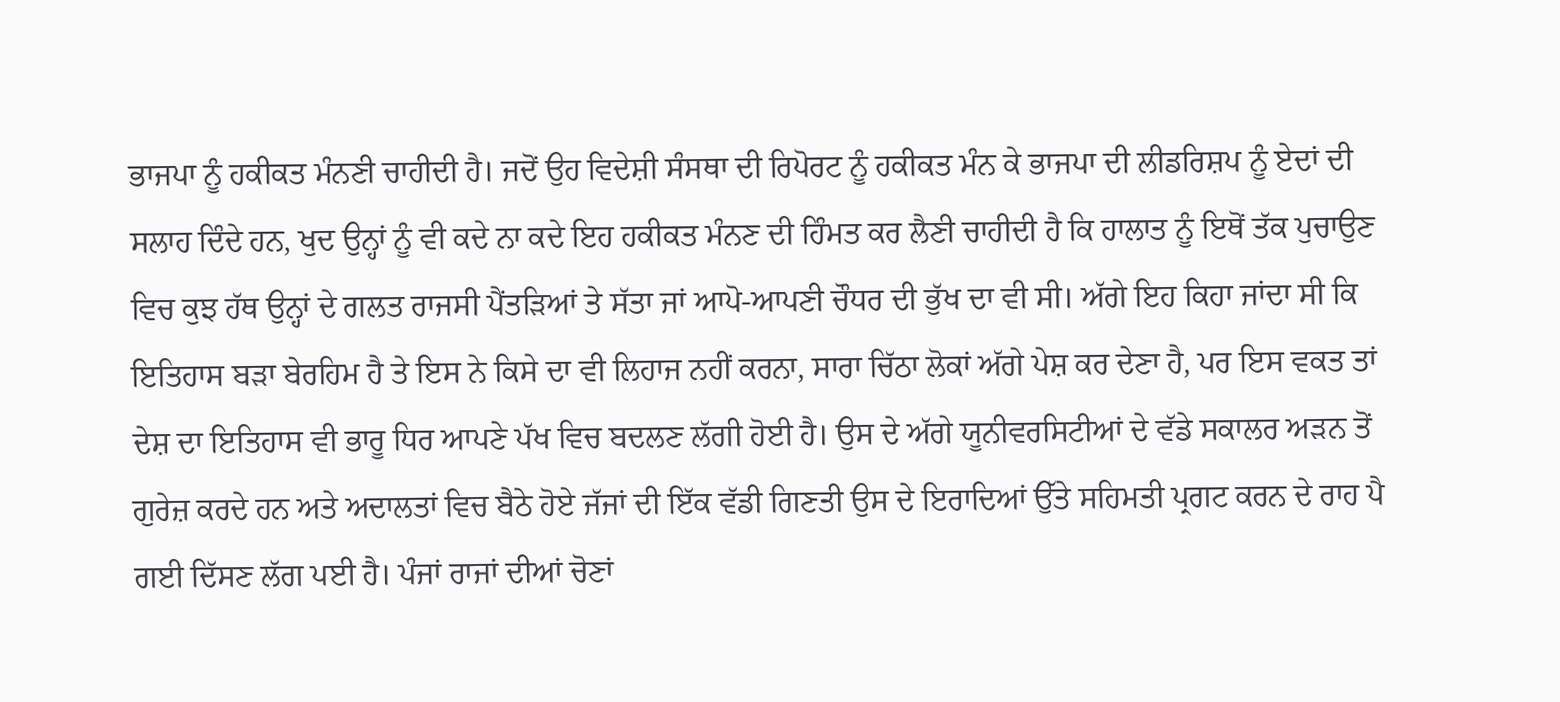ਭਾਜਪਾ ਨੂੰ ਹਕੀਕਤ ਮੰਨਣੀ ਚਾਹੀਦੀ ਹੈ। ਜਦੋਂ ਉਹ ਵਿਦੇਸ਼ੀ ਸੰਸਥਾ ਦੀ ਰਿਪੋਰਟ ਨੂੰ ਹਕੀਕਤ ਮੰਨ ਕੇ ਭਾਜਪਾ ਦੀ ਲੀਡਰਿਸ਼ਪ ਨੂੰ ਏਦਾਂ ਦੀ ਸਲਾਹ ਦਿੰਦੇ ਹਨ, ਖੁਦ ਉਨ੍ਹਾਂ ਨੂੰ ਵੀ ਕਦੇ ਨਾ ਕਦੇ ਇਹ ਹਕੀਕਤ ਮੰਨਣ ਦੀ ਹਿੰਮਤ ਕਰ ਲੈਣੀ ਚਾਹੀਦੀ ਹੈ ਕਿ ਹਾਲਾਤ ਨੂੰ ਇਥੋਂ ਤੱਕ ਪੁਚਾਉਣ ਵਿਚ ਕੁਝ ਹੱਥ ਉਨ੍ਹਾਂ ਦੇ ਗਲਤ ਰਾਜਸੀ ਪੈਂਤੜਿਆਂ ਤੇ ਸੱਤਾ ਜਾਂ ਆਪੋ-ਆਪਣੀ ਚੌਧਰ ਦੀ ਭੁੱਖ ਦਾ ਵੀ ਸੀ। ਅੱਗੇ ਇਹ ਕਿਹਾ ਜਾਂਦਾ ਸੀ ਕਿ ਇਤਿਹਾਸ ਬੜਾ ਬੇਰਹਿਮ ਹੈ ਤੇ ਇਸ ਨੇ ਕਿਸੇ ਦਾ ਵੀ ਲਿਹਾਜ ਨਹੀਂ ਕਰਨਾ, ਸਾਰਾ ਚਿੱਠਾ ਲੋਕਾਂ ਅੱਗੇ ਪੇਸ਼ ਕਰ ਦੇਣਾ ਹੈ, ਪਰ ਇਸ ਵਕਤ ਤਾਂ ਦੇਸ਼ ਦਾ ਇਤਿਹਾਸ ਵੀ ਭਾਰੂ ਧਿਰ ਆਪਣੇ ਪੱਖ ਵਿਚ ਬਦਲਣ ਲੱਗੀ ਹੋਈ ਹੈ। ਉਸ ਦੇ ਅੱਗੇ ਯੂਨੀਵਰਸਿਟੀਆਂ ਦੇ ਵੱਡੇ ਸਕਾਲਰ ਅੜਨ ਤੋਂ ਗੁਰੇਜ਼ ਕਰਦੇ ਹਨ ਅਤੇ ਅਦਾਲਤਾਂ ਵਿਚ ਬੈਠੇ ਹੋਏ ਜੱਜਾਂ ਦੀ ਇੱਕ ਵੱਡੀ ਗਿਣਤੀ ਉਸ ਦੇ ਇਰਾਦਿਆਂ ਉੱਤੇ ਸਹਿਮਤੀ ਪ੍ਰਗਟ ਕਰਨ ਦੇ ਰਾਹ ਪੈ ਗਈ ਦਿੱਸਣ ਲੱਗ ਪਈ ਹੈ। ਪੰਜਾਂ ਰਾਜਾਂ ਦੀਆਂ ਚੋਣਾਂ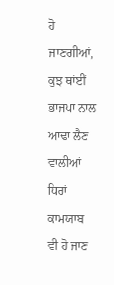ਹੋ ਜਾਣਗੀਆਂ, ਕੁਝ ਥਾਂਈਂ ਭਾਜਪਾ ਨਾਲ ਆਢਾ ਲੈਣ ਵਾਲੀਆਂ ਧਿਰਾਂ ਕਾਮਯਾਬ ਵੀ ਹੋ ਜਾਣ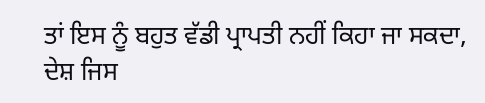ਤਾਂ ਇਸ ਨੂੰ ਬਹੁਤ ਵੱਡੀ ਪ੍ਰਾਪਤੀ ਨਹੀਂ ਕਿਹਾ ਜਾ ਸਕਦਾ, ਦੇਸ਼ ਜਿਸ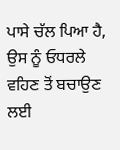ਪਾਸੇ ਚੱਲ ਪਿਆ ਹੈ, ਉਸ ਨੂੰ ਓਧਰਲੇ ਵਹਿਣ ਤੋਂ ਬਚਾਉਣ ਲਈ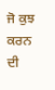ਜੋ ਕੁਝ ਕਰਨ ਦੀ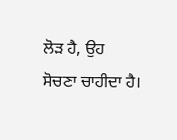ਲੋੜ ਹੈ, ਉਹ ਸੋਚਣਾ ਚਾਹੀਦਾ ਹੈ।